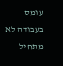עומס בעבודה לא מתחיל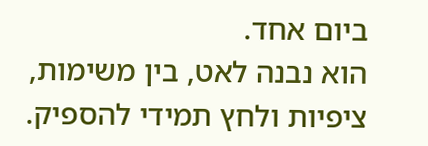ביום אחד.
הוא נבנה לאט, בין משימות, ציפיות ולחץ תמידי להספיק.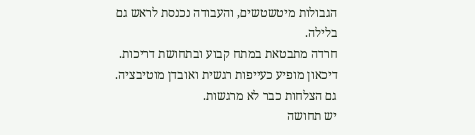הגבולות מיטשטשים, והעבודה נכנסת לראש גם בלילה.
חרדה מתבטאת במתח קבוע ובתחושת דריכות.
דיכאון מופיע כעייפות רגשית ואובדן מוטיבציה.
גם הצלחות כבר לא מרגשות.
יש תחושה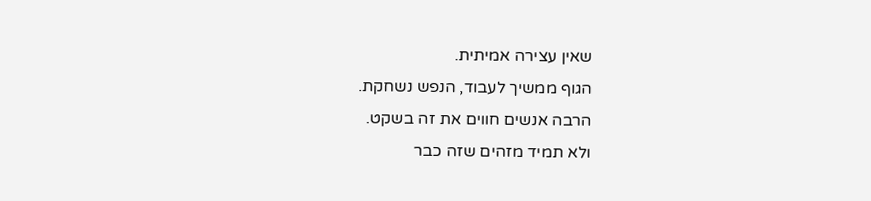שאין עצירה אמיתית.
הגוף ממשיך לעבוד, הנפש נשחקת.
הרבה אנשים חווים את זה בשקט.
ולא תמיד מזהים שזה כבר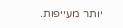יותר מעייפות.